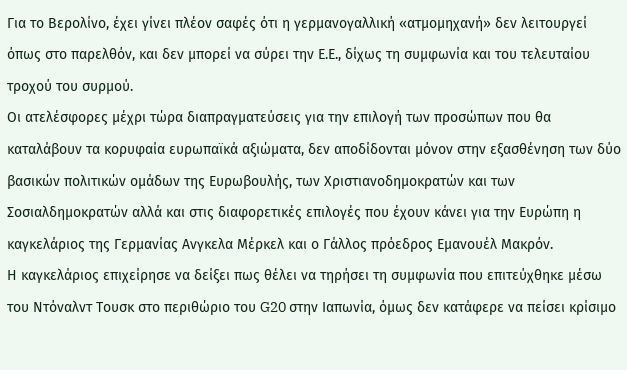Για το Βερολίνο, έχει γίνει πλέον σαφές ότι η γερμανογαλλική «ατμομηχανή» δεν λειτουργεί όπως στο παρελθόν, και δεν μπορεί να σύρει την Ε.Ε., δίχως τη συμφωνία και του τελευταίου τροχού του συρμού.
Οι ατελέσφορες μέχρι τώρα διαπραγματεύσεις για την επιλογή των προσώπων που θα καταλάβουν τα κορυφαία ευρωπαϊκά αξιώματα, δεν αποδίδονται μόνον στην εξασθένηση των δύο βασικών πολιτικών ομάδων της Ευρωβουλής, των Χριστιανοδημοκρατών και των Σοσιαλδημοκρατών αλλά και στις διαφορετικές επιλογές που έχουν κάνει για την Ευρώπη η καγκελάριος της Γερμανίας Ανγκελα Μέρκελ και ο Γάλλος πρόεδρος Εμανουέλ Μακρόν.
Η καγκελάριος επιχείρησε να δείξει πως θέλει να τηρήσει τη συμφωνία που επιτεύχθηκε μέσω του Ντόναλντ Τουσκ στο περιθώριο του G20 στην Ιαπωνία, όμως δεν κατάφερε να πείσει κρίσιμο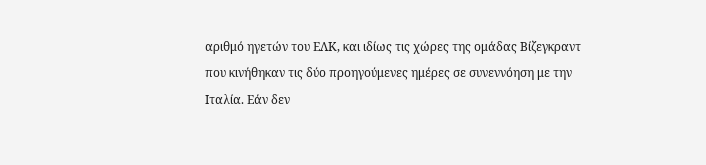αριθμό ηγετών του ΕΛΚ, και ιδίως τις χώρες της ομάδας Βίζεγκραντ που κινήθηκαν τις δύο προηγούμενες ημέρες σε συνεννόηση με την Ιταλία. Εάν δεν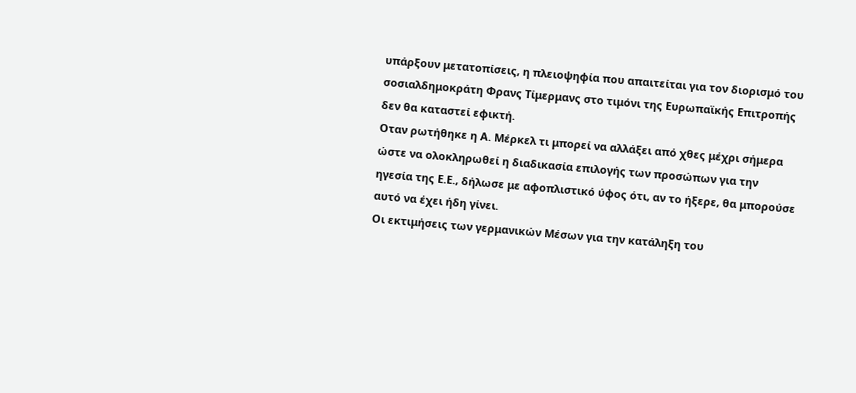υπάρξουν μετατοπίσεις, η πλειοψηφία που απαιτείται για τον διορισμό του σοσιαλδημοκράτη Φρανς Τίμερμανς στο τιμόνι της Ευρωπαϊκής Επιτροπής δεν θα καταστεί εφικτή.
Οταν ρωτήθηκε η Α. Μέρκελ τι μπορεί να αλλάξει από χθες μέχρι σήμερα ώστε να ολοκληρωθεί η διαδικασία επιλογής των προσώπων για την ηγεσία της Ε.Ε., δήλωσε με αφοπλιστικό ύφος ότι, αν το ήξερε, θα μπορούσε αυτό να έχει ήδη γίνει.
Οι εκτιμήσεις των γερμανικών Μέσων για την κατάληξη του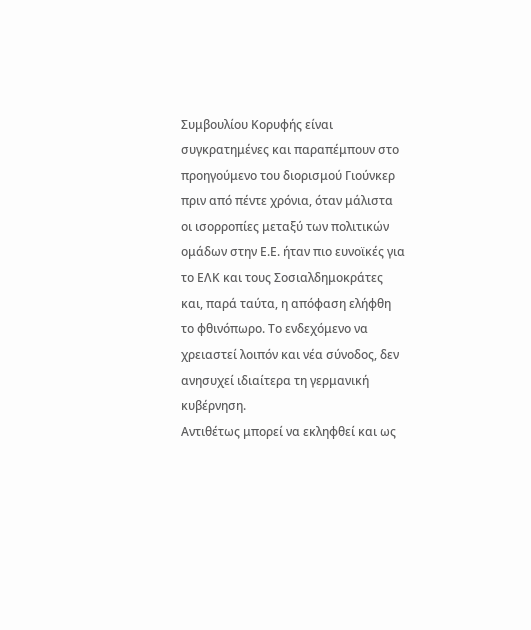Συμβουλίου Κορυφής είναι συγκρατημένες και παραπέμπουν στο προηγούμενο του διορισμού Γιούνκερ πριν από πέντε χρόνια, όταν μάλιστα οι ισορροπίες μεταξύ των πολιτικών ομάδων στην Ε.Ε. ήταν πιο ευνοϊκές για το ΕΛΚ και τους Σοσιαλδημοκράτες και, παρά ταύτα, η απόφαση ελήφθη το φθινόπωρο. Το ενδεχόμενο να χρειαστεί λοιπόν και νέα σύνοδος, δεν ανησυχεί ιδιαίτερα τη γερμανική κυβέρνηση.
Αντιθέτως μπορεί να εκληφθεί και ως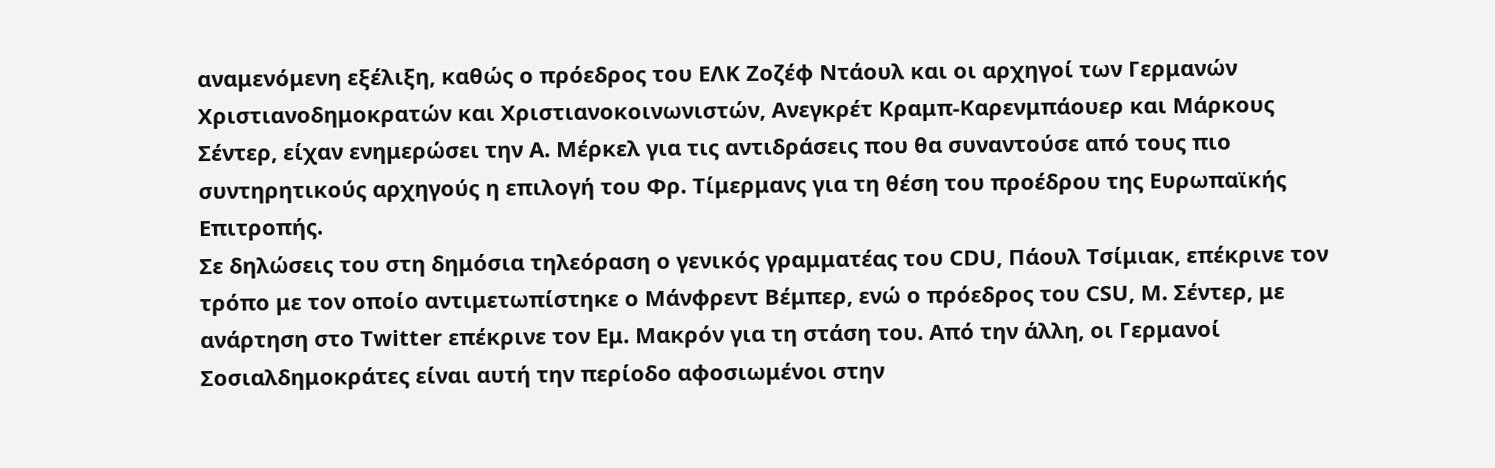αναμενόμενη εξέλιξη, καθώς ο πρόεδρος του ΕΛΚ Ζοζέφ Ντάουλ και οι αρχηγοί των Γερμανών Χριστιανοδημοκρατών και Χριστιανοκοινωνιστών, Ανεγκρέτ Κραμπ-Καρενμπάουερ και Μάρκους Σέντερ, είχαν ενημερώσει την Α. Μέρκελ για τις αντιδράσεις που θα συναντούσε από τους πιο συντηρητικούς αρχηγούς η επιλογή του Φρ. Τίμερμανς για τη θέση του προέδρου της Ευρωπαϊκής Επιτροπής.
Σε δηλώσεις του στη δημόσια τηλεόραση ο γενικός γραμματέας του CDU, Πάουλ Τσίμιακ, επέκρινε τον τρόπο με τον οποίο αντιμετωπίστηκε ο Μάνφρεντ Βέμπερ, ενώ ο πρόεδρος του CSU, Μ. Σέντερ, με ανάρτηση στο Twitter επέκρινε τον Εμ. Μακρόν για τη στάση του. Από την άλλη, οι Γερμανοί Σοσιαλδημοκράτες είναι αυτή την περίοδο αφοσιωμένοι στην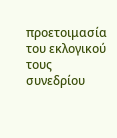προετοιμασία του εκλογικού τους συνεδρίου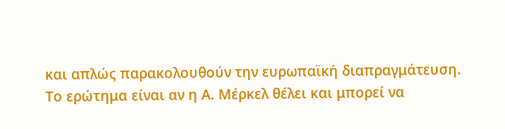και απλώς παρακολουθούν την ευρωπαϊκή διαπραγμάτευση.
Το ερώτημα είναι αν η Α. Μέρκελ θέλει και μπορεί να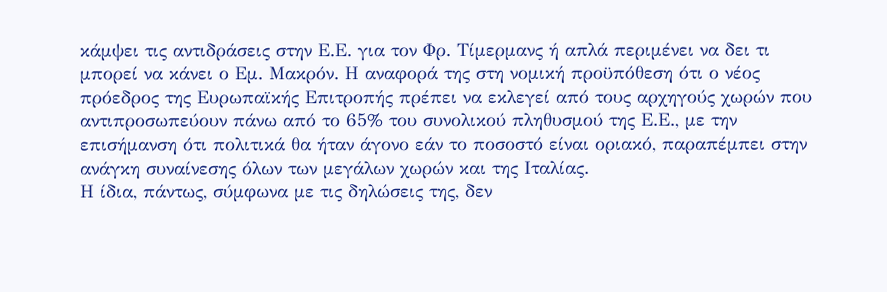κάμψει τις αντιδράσεις στην Ε.Ε. για τον Φρ. Τίμερμανς ή απλά περιμένει να δει τι μπορεί να κάνει ο Εμ. Μακρόν. Η αναφορά της στη νομική προϋπόθεση ότι ο νέος πρόεδρος της Ευρωπαϊκής Επιτροπής πρέπει να εκλεγεί από τους αρχηγούς χωρών που αντιπροσωπεύουν πάνω από το 65% του συνολικού πληθυσμού της Ε.Ε., με την επισήμανση ότι πολιτικά θα ήταν άγονο εάν το ποσοστό είναι οριακό, παραπέμπει στην ανάγκη συναίνεσης όλων των μεγάλων χωρών και της Ιταλίας.
Η ίδια, πάντως, σύμφωνα με τις δηλώσεις της, δεν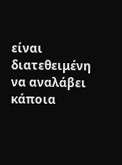είναι διατεθειμένη να αναλάβει κάποια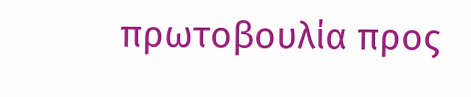πρωτοβουλία προς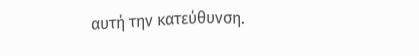αυτή την κατεύθυνση.